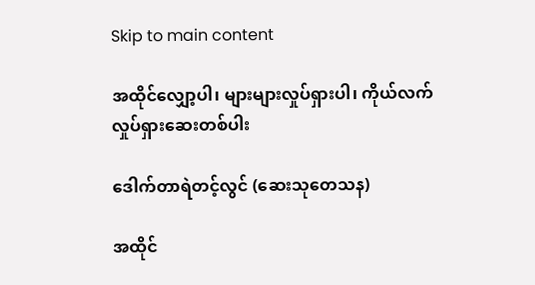Skip to main content

အထိုင်လျှော့ပါ၊ များများလှုပ်ရှားပါ၊ ကိုယ်လက်လှုပ်ရှားဆေးတစ်ပါး

ဒေါက်တာရဲတင့်လွင် (ဆေးသုတေသန)

အထိုင်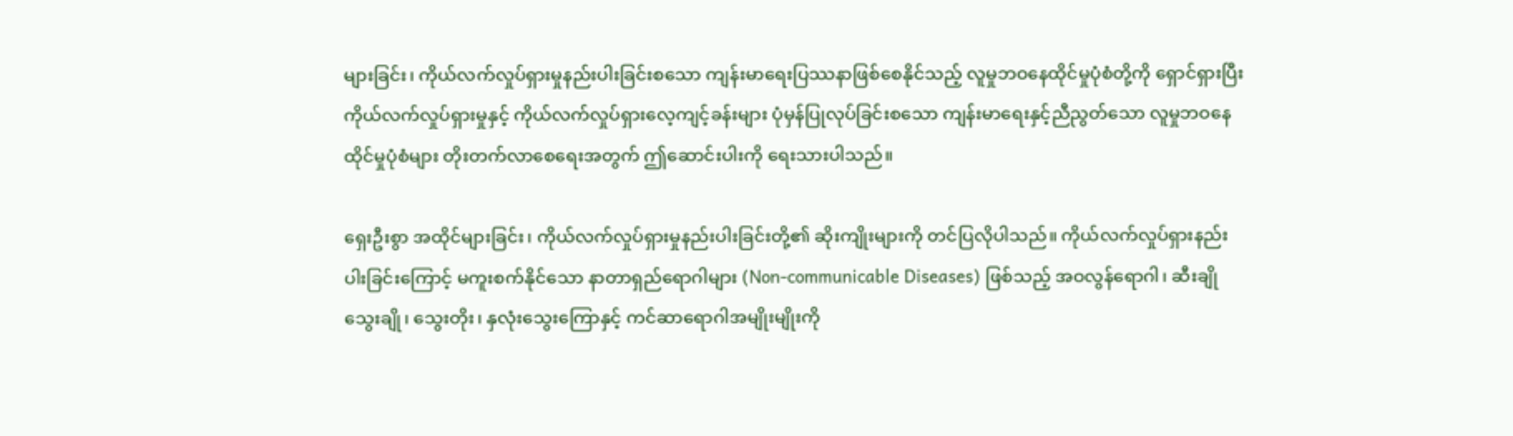များခြင်း၊ ကိုယ်လက်လှုပ်ရှားမှုနည်းပါးခြင်းစသော ကျန်းမာရေးပြဿနာဖြစ်စေနိုင်သည့် လူမှုဘဝနေထိုင်မှုပုံစံတို့ကို ရှောင်ရှားပြီး ကိုယ်လက်လှုပ်ရှားမှုနှင့် ကိုယ်လက်လှုပ်ရှားလေ့ကျင့်ခန်းများ ပုံမှန်ပြုလုပ်ခြင်းစသော ကျန်းမာရေးနှင့်ညီညွတ်သော လူမှုဘဝနေထိုင်မှုပုံစံများ တိုးတက်လာ‌စေရေးအတွက် ဤဆောင်းပါးကို ရေးသားပါသည်။

ရှေးဦးစွာ အထိုင်များခြင်း၊ ကိုယ်လက်လှုပ်ရှားမှုနည်းပါးခြင်းတို့၏ ဆိုးကျိုးများကို တင်ပြလိုပါသည်။ ကိုယ်လက်လှုပ်ရှားနည်းပါးခြင်းကြောင့် မကူးစက်နိုင်သော နာတာရှည်ရောဂါများ (Non-communicable Diseases) ဖြစ်သည့် အဝလွန်ရောဂါ၊ ဆီးချိုသွေးချို၊ သွေးတိုး၊ နှလုံးသွေးကြောနှင့် ကင်ဆာရောဂါအမျိုးမျိုးကို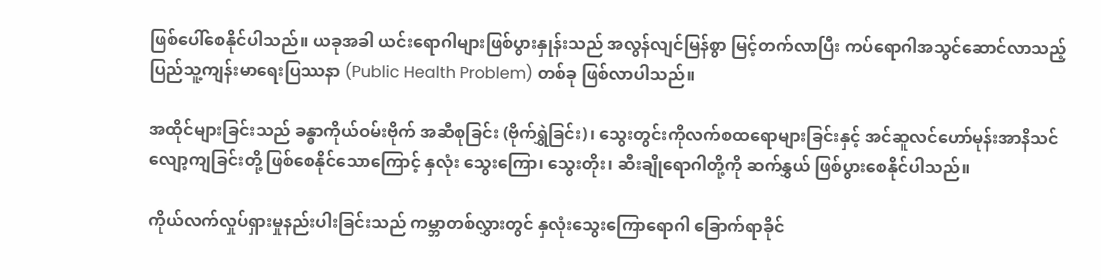ဖြစ်ပေါ်စေနိုင်ပါသည်။ ယခုအခါ ယင်းရောဂါများဖြစ်ပွားနှုန်းသည် အလွန်လျင်မြန်စွာ မြင့်တက်လာပြီး ကပ်ရောဂါအသွင်ဆောင်လာသည့် ပြည်သူ့ကျန်းမာရေးပြဿနာ (Public Health Problem) တစ်ခု ဖြစ်လာပါသည်။

အထိုင်များခြင်းသည် ခန္ဓာကိုယ်ဝမ်းဗိုက် အဆီစုခြင်း (ဗိုက်ရွှဲခြင်း)၊ သွေးတွင်းကိုလက်စထရောများခြင်းနှင့် အင်ဆူလင်ဟော်မုန်းအာနိသင် လျော့ကျခြင်းတို့ ဖြစ်စေနိုင်သောကြောင့် နှလုံး သွေးကြော၊ သွေးတိုး၊ ဆီးချိုရောဂါတို့ကို ဆက်နွှယ် ဖြစ်ပွားစေနိုင်ပါသည်။

ကိုယ်လက်လှုပ်ရှားမှုနည်းပါးခြင်းသည် ကမ္ဘာတစ်လွှားတွင် နှလုံးသွေးကြောရောဂါ ခြောက်ရာခိုင်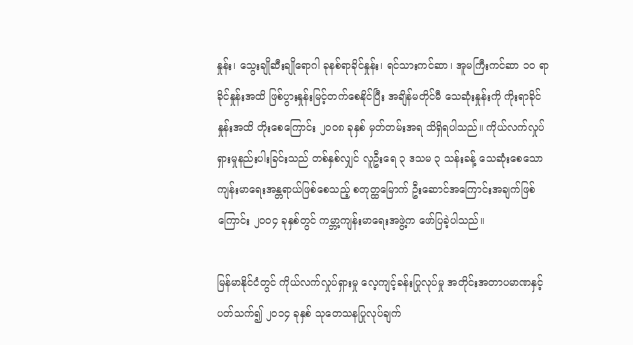နှုန်း၊ သွေးချိုဆီးချိုရောဂါ ခုနစ်ရာခိုင်နှုန်း၊ ရင်သားကင်ဆာ၊ အူမကြီးကင်ဆာ ၁၀ ရာခိုင်နှုန်းအထိ ဖြစ်ပွားနှုန်းမြင့်တက်စေနိုင်ပြီး အချိန်မတိုင်မီ သေဆုံးနှုန်းကို ကိုးရာခိုင်နှုန်းအထိ တိုးစေကြောင်း ၂၀၀၈ ခုနှစ် မှတ်တမ်းအရ သိရှိရပါသည်။ ကိုယ်လက်လှုပ်ရှားမှုနည်းပါးခြင်းသည် တစ်နှစ်လျှင် လူဦးရေ ၃ ဒသမ ၃ သန်းခန့် သေဆုံးစေသော ကျန်းမာရေးအန္တရာယ်ဖြစ်စေသည့် စတုတ္ထမြောက် ဦးဆောင်အကြောင်းအချက်ဖြစ်ကြောင်း ၂၀၀၄ ခုနှစ်တွင် ကမ္ဘာ့ကျန်းမာရေးအဖွဲ့က ဖော်ပြခဲ့ပါသည်။

မြန်မာနိုင်ငံတွင် ကိုယ်လက်လှုပ်ရှားမှု လေ့ကျင့်ခန်းပြုလုပ်မှု အတိုင်းအတာပမာဏနှင့်ပတ်သက်၍ ၂၀၁၄ ခုနှစ် သုတေသနပြုလုပ်ချက်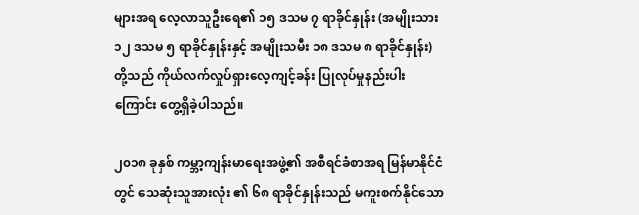များအရ လေ့လာသူဦးရေ၏ ၁၅ ဒသမ ၇ ရာခိုင်နှုန်း (အမျိုးသား ၁၂ ဒသမ ၅ ရာခိုင်နှုန်းနှင့် အမျိုးသမီး ၁၈ ဒသမ ၈ ရာခိုင်နှုန်း) တို့သည် ကိုယ်လက်လှုပ်ရှားလေ့ကျင့်ခန်း ပြုလုပ်မှုနည်းပါးကြောင်း တွေ့ရှိခဲ့ပါသည်။

၂၀၁၈ ခုနှစ် ကမ္ဘာ့ကျန်းမာရေးအဖွဲ့၏ အစီရင်ခံစာအရ မြန်မာနိုင်ငံတွင် သေဆုံးသူအားလုံး ၏ ၆၈ ရာခိုင်နှုန်းသည် မကူးစက်နိုင်သော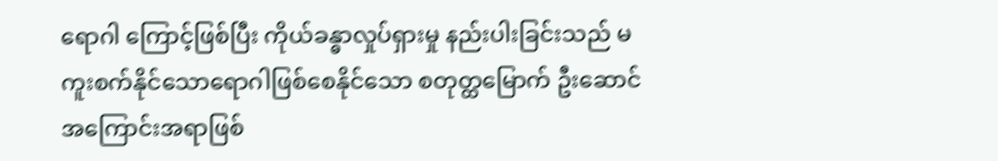ရောဂါ ကြောင့်ဖြစ်ပြီး ကိုယ်ခန္ဓာလှုပ်ရှားမှု နည်းပါးခြင်းသည် မကူးစက်နိုင်သောရောဂါဖြစ်စေနိုင်သော စတုတ္ထမြောက် ဦးဆောင်အကြောင်းအရာဖြစ်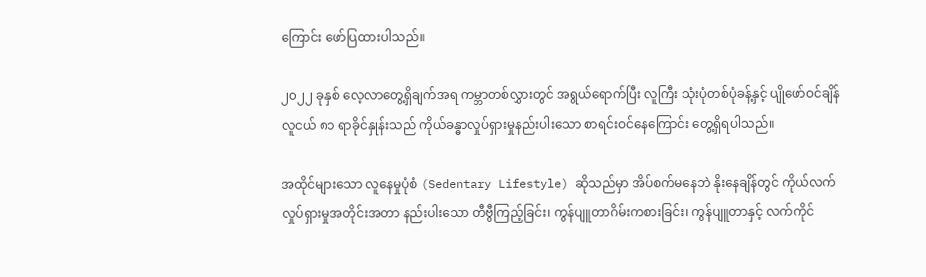ကြောင်း ဖော်ပြထားပါသည်။

၂၀၂၂ ခုနှစ် လေ့လာတွေ့ရှိချက်အရ ကမ္ဘာတစ်လွှားတွင် အရွယ်ရောက်ပြီး လူကြီး သုံးပုံတစ်ပုံခန့်နှင့် ပျိုဖော်ဝင်ချိန် လူငယ် ၈၁ ရာခိုင်နှုန်းသည် ကိုယ်ခန္ဓာလှုပ်ရှားမှုနည်းပါးသော စာရင်းဝင်နေကြောင်း တွေ့ရှိရပါသည်။

အထိုင်များသော လူနေမှုပုံစံ (Sedentary Lifestyle) ဆိုသည်မှာ အိပ်စက်မနေဘဲ နိုးနေချိန်တွင် ကိုယ်လက်လှုပ်ရှားမှုအတိုင်းအတာ နည်းပါးသော တီဗွီကြည့်ခြင်း၊ ကွန်ပျူတာဂိမ်းကစားခြင်း၊ ကွန်ပျူတာနှင့် လက်ကိုင်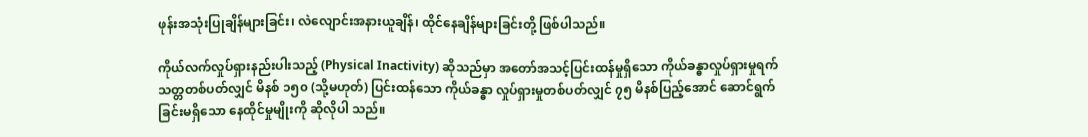ဖုန်းအသုံးပြုချိန်များခြင်း၊ လဲလျောင်းအနားယူချိန်၊ ထိုင်နေချိန်များခြင်းတို့ ဖြစ်ပါသည်။

ကိုယ်လက်လှုပ်ရှားနည်းပါးသည့် (Physical Inactivity) ဆိုသည်မှာ အတော်အသင့်ပြင်းထန်မှုရှိသော ကိုယ်ခန္ဓာလှုပ်ရှားမှုရက်သတ္တတစ်ပတ်လျှင် မိနစ် ၁၅၀ (သို့မဟုတ်) ပြင်းထန်သော ကိုယ်ခန္ဓာ လှုပ်ရှားမှုတစ်ပတ်လျှင် ၇၅ မိနစ်ပြည့်အောင် ဆောင်ရွက်ခြင်းမရှိသော နေထိုင်မှုမျိုးကို ဆိုလိုပါ သည်။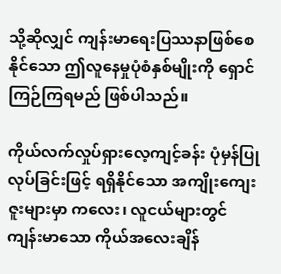သို့ဆိုလျှင် ကျန်းမာရေးပြဿနာဖြစ်စေနိုင်သော ဤလူနေမှုပုံစံနှစ်မျိုးကို ရှောင်ကြဉ်ကြရမည် ဖြစ်ပါသည်။

ကိုယ်လက်လှုပ်ရှားလေ့ကျင့်ခန်း ပုံမှန်ပြုလုပ်ခြင်းဖြင့် ရရှိနိုင်သော အကျိုးကျေးဇူးများမှာ ကလေး၊ လူငယ်များတွင် ကျန်းမာသော ကိုယ်အလေးချိန်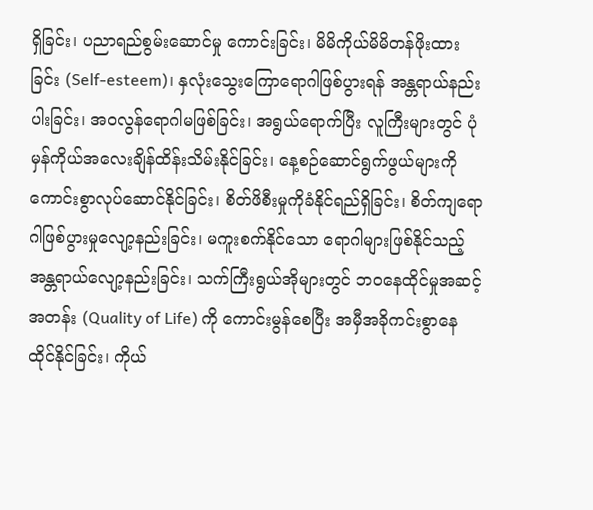ရှိခြင်း၊ ပညာရည်စွမ်းဆောင်မှု ကောင်းခြင်း၊ မိမိကိုယ်မိမိတန်ဖိုးထားခြင်း (Self-esteem)၊ နှလုံးသွေးကြောရောဂါဖြစ်ပွားရန် အန္တရာယ်နည်းပါးခြင်း၊ အဝလွန်ရောဂါမဖြစ်ခြင်း၊ အရွယ်ရောက်ပြီး လူကြီးများတွင် ပုံမှန်ကိုယ်အလေးချိန်ထိန်းသိမ်းနိုင်ခြင်း၊ နေ့စဉ်ဆောင်ရွက်ဖွယ်များကို ကောင်းစွာလုပ်ဆောင်နိုင်ခြင်း၊ စိတ်ဖိစီးမှုကိုခံနိုင်ရည်ရှိခြင်း၊ စိတ်ကျရောဂါဖြစ်ပွားမှုလျော့နည်းခြင်း၊ မကူးစက်နိုင်သော ရောဂါများဖြစ်နိုင်သည့် အန္တရာယ်လျော့နည်းခြင်း၊ သက်ကြီးရွယ်အိုများတွင် ဘဝနေထိုင်မှုအဆင့်အတန်း (Quality of Life) ကို ကောင်းမွန်စေပြီး အမှီအခိုကင်းစွာနေထိုင်နိုင်ခြင်း၊ ကိုယ်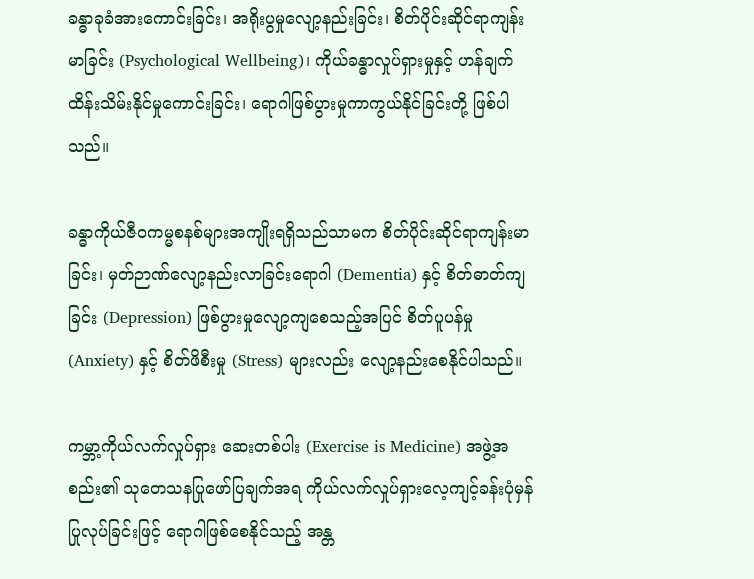ခန္ဓာခုခံအားကောင်းခြင်း၊ အရိုးပွမှုလျော့နည်းခြင်း၊ စိတ်ပိုင်းဆိုင်ရာကျန်းမာခြင်း (Psychological Wellbeing)၊ ကိုယ်ခန္ဓာလှုပ်ရှားမှုနှင့် ဟန်ချက်ထိန်းသိမ်းနိုင်မှုကောင်းခြင်း၊ ရောဂါဖြစ်ပွားမှုကာကွယ်နိုင်ခြင်းတို့ ဖြစ်ပါသည်။

ခန္ဓာကိုယ်ဇီဝကမ္မစနစ်များအကျိုးရရှိသည်သာမက စိတ်ပိုင်းဆိုင်ရာကျန်းမာခြင်း၊ မှတ်ဉာဏ်လျော့နည်းလာခြင်းရောဂါ (Dementia) နှင့် စိတ်ဓာတ်ကျခြင်း (Depression) ဖြစ်ပွားမှုလျော့ကျစေသည့်အပြင် စိတ်ပူပန်မှု (Anxiety) နှင့် စိတ်ဖိစီးမှု (Stress) များလည်း လျော့နည်းစေနိုင်ပါသည်။

ကမ္ဘာ့ကိုယ်လက်လှုပ်ရှား ဆေးတစ်ပါး (Exercise is Medicine) အဖွဲ့အစည်း၏ သုတေသနပြုဖော်ပြချက်အရ ကိုယ်လက်လှုပ်ရှားလေ့ကျင့်ခန်းပုံမှန်ပြုလုပ်ခြင်းဖြင့် ရောဂါဖြစ်စေနိုင်သည့် အန္တ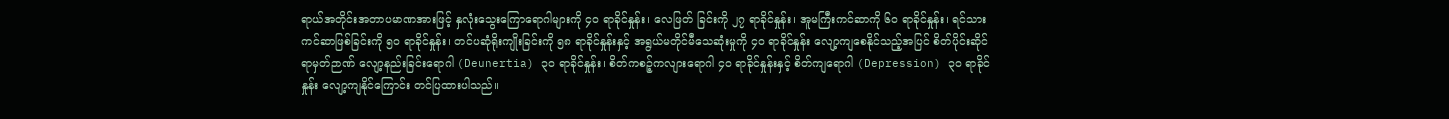ရာယ်အတိုင်းအတာပမာဏအားဖြင့် နှလုံးသွေးကြောရောဂါများကို ၄၀ ရာခိုင်နှုန်း၊ လေဖြတ် ခြင်းကို ၂၇ ရာခိုင်နှုန်း၊ အူမကြီးကင်ဆာကို ၆၀ ရာခိုင်နှုန်း၊ ရင်သားကင်ဆာဖြစ်ခြင်းကို ၅၀ ရာခိုင်နှုန်း၊ တင်ပဆုံရိုးကျိုးခြင်းကို ၅၈ ရာခိုင်နှုန်းနှင့် အရွယ်မတိုင်မီသေဆုံးမှုကို ၄၀ ရာခိုင်နှုန်း လျော့ကျစေနိုင်သည့်အပြင် စိတ်ပိုင်းဆိုင်ရာမှတ်ဉာဏ် လျော့နည်းခြင်းရောဂါ (Deunertia) ၃၀ ရာခိုင်နှုန်း၊ စိတ်ကစဉ့်ကလျားရောဂါ ၄၀ ရာခိုင်နှုန်းနှင့် စိတ်ကျရောဂါ (Depression) ၃၀ ရာခိုင်နှုန်း လျော့ကျနိုင်ကြောင်း တင်ပြထားပါသည်။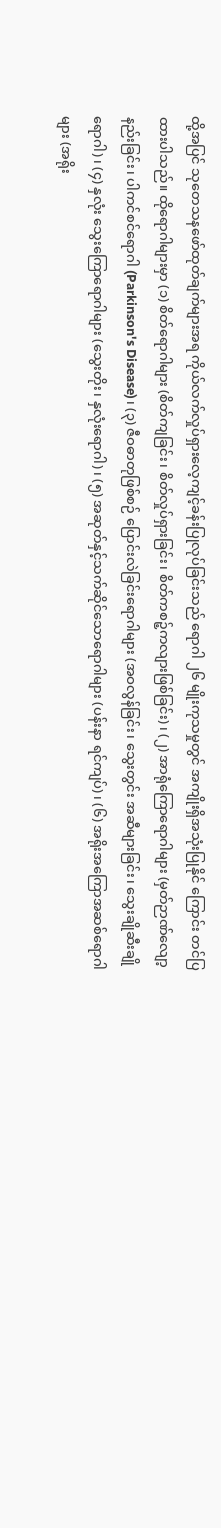ထို့အပြင် သုတေသနဖော်ထုတ်ချက်များအရ ကိုယ်လက်လှုပ်ရှားလေ့ကျင့်ခန်းပြုလုပ်ခြင်းသည် ရောဂါ ၂၆ မျိုးကုသမှုတွင် အကျိုးရှိအသုံးပြုနိုင် ကြောင်း တင်ပြထားပါသည်။ ထိုရောဂါများမှာ (၁) စိတ်ရောဂါများ (စိတ်ကျခြင်း၊ စိတ်လှုပ်ရှားခြင်း၊ စိတ်ကစဉ့်ကလျားဖြစ်ခြင်း)၊ (၂) အာရုံကြော‌ရောဂါများ (မှတ်ဉာဏ်လျော့နည်းခြင်း၊ ပါကင်စင်ရောဂါ (Parkinson's Disease)၊ (၃) ဇီဝဓာတုဖြစ်စဉ် ပြောင်းလဲခြင်းရောဂါများ (အဝလွန်ခြင်း၊ သွေးတွင်း အဆီများခြင်း၊ သွေးချိုဆီးချိုရောဂါ)၊ (၄) နှလုံး သွေးကြောရောဂါများ (သွေးတိုး၊ နှလုံးရောဂါ)၊ (၅) အဆုတ်နှင့်သက်ဆိုင်သောရောဂါများ (ပန်းနာ ရင်ကျပ်)၊ (၆) အရိုးအကြောအဆစ်ရောဂါများ (အရိုး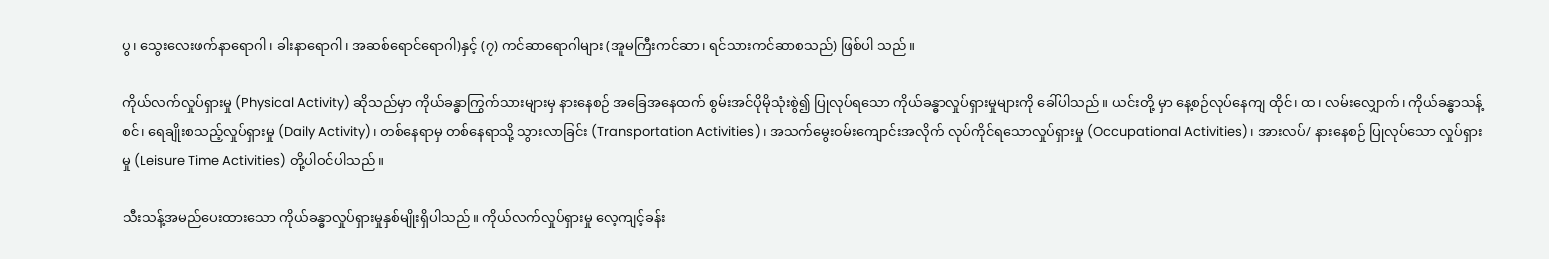ပွ၊ သွေးလေးဖက်နာရောဂါ၊ ခါးနာရောဂါ၊ အဆစ်ရောင်ရောဂါ)နှင့် (၇) ကင်ဆာရောဂါများ (အူမကြီးကင်ဆာ၊ ရင်သားကင်ဆာစသည်) ဖြစ်ပါ သည်။

ကိုယ်လက်လှုပ်ရှားမှု (Physical Activity) ဆိုသည်မှာ ကိုယ်ခန္ဓာကြွက်သားများမှ နားနေစဉ် အခြေအနေထက် စွမ်းအင်ပိုမိုသုံးစွဲ၍ ပြုလုပ်ရသော ကိုယ်ခန္ဓာလှုပ်ရှားမှုများကို ခေါ်ပါသည်။ ယင်းတို့ မှာ နေ့စဉ်လုပ်နေကျ ထိုင်၊ ထ၊ လမ်းလျှောက်၊ ကိုယ်ခန္ဓာသန့်စင်၊ ရေချိုးစသည့်လှုပ်ရှားမှု (Daily Activity)၊ တစ်နေရာမှ တစ်နေရာသို့ သွားလာခြင်း (Transportation Activities)၊ အသက်မွေးဝမ်းကျောင်းအလိုက် လုပ်ကိုင်ရသောလှုပ်ရှားမှု (Occupational Activities)၊ အားလပ်/ နားနေစဉ် ပြုလုပ်သော လှုပ်ရှားမှု (Leisure Time Activities) တို့ပါဝင်ပါသည်။

သီးသန့်အမည်ပေးထားသော ကိုယ်ခန္ဓာလှုပ်ရှားမှုနှစ်မျိုးရှိပါသည်။ ကိုယ်လက်လှုပ်ရှားမှု လေ့ကျင့်ခန်း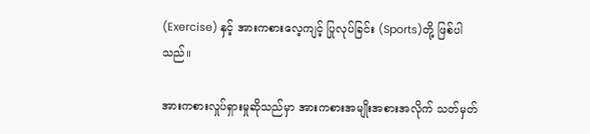(Exercise) နှင့် အားကစားလေ့ကျင့် ပြုလုပ်ခြင်း (Sports)တို့ ဖြစ်ပါသည်။

အားကစားလှုပ်ရှားမှုဆိုသည်မှာ အားကစားအမျိုးအစားအလိုက် သတ်မှတ်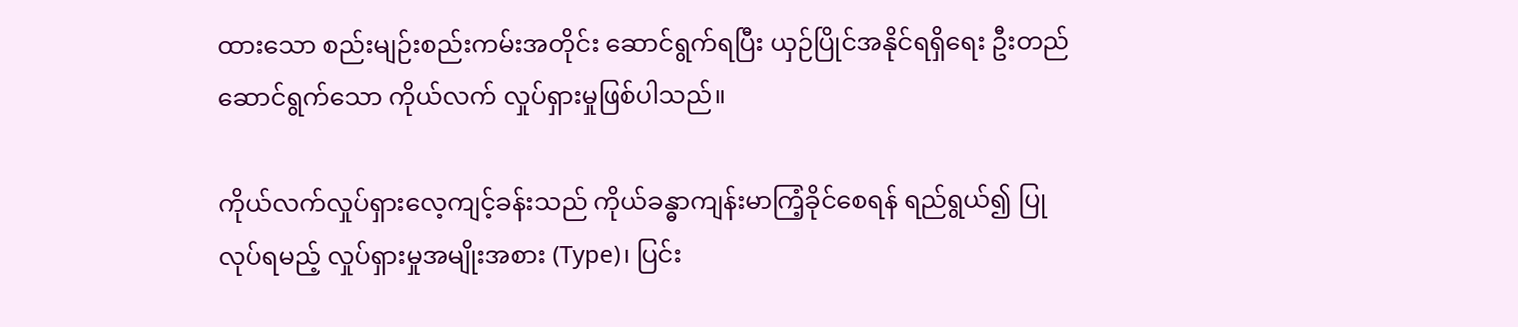ထားသော စည်းမျဉ်းစည်းကမ်းအတိုင်း ဆောင်ရွက်ရပြီး ယှဉ်ပြိုင်အနိုင်ရရှိရေး ဦးတည်ဆောင်ရွက်သော ကိုယ်လက် လှုပ်ရှားမှုဖြစ်ပါသည်။

ကိုယ်လက်လှုပ်ရှားလေ့ကျင့်ခန်းသည် ကိုယ်ခန္ဓာကျန်းမာကြံ့ခိုင်စေရန် ရည်ရွယ်၍ ပြုလုပ်ရမည့် လှုပ်ရှားမှုအမျိုးအစား (Type)၊ ပြင်း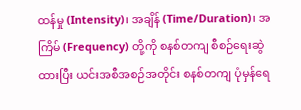ထန်မှု (Intensity)၊ အချိန် (Time/Duration)၊ အကြိမ် (Frequency) တို့ကို စနစ်တကျ စီစဉ်ရေးဆွဲထားပြီး ယင်းအစီအစဉ်အတိုင်း စနစ်တကျ ပုံမှန်ရေ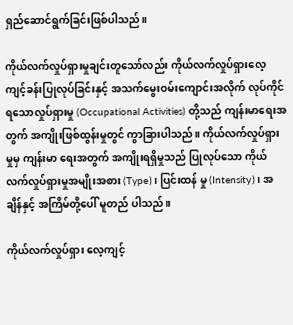ရှည်ဆောင်ရွက်ခြင်းဖြစ်ပါသည်။

ကိုယ်လက်လှုပ်ရှားမှုချင်းတူသော်လည်း ကိုယ်လက်လှုပ်ရှားလေ့ကျင့်ခန်းပြုလုပ်ခြင်းနှင့် အသက်မွေးဝမ်းကျောင်းအလိုက် လုပ်ကိုင်ရသောလှုပ်ရှားမှု (Occupational Activities) တို့သည် ကျန်းမာရေးအတွက် အကျိုးဖြစ်ထွန်းမှုတွင် ကွာခြားပါသည်။ ကိုယ်လက်လှုပ်ရှားမှုမှ ကျန်းမာ ရေးအတွက် အကျိုးရရှိမှုသည် ပြုလုပ်သော ကိုယ်လက်လှုပ်ရှားမှုအမျိုးအစား (Type)၊ ပြင်းထန် မှု (Intensity)၊ အချိန်နှင့် အကြိမ်တို့ပေါ် မူတည် ပါသည်။

ကိုယ်လက်လှုပ်ရှား လေ့ကျင့်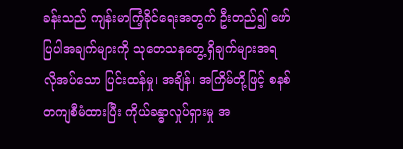ခန်းသည် ကျန်းမာကြံ့ခိုင်ရေးအတွက် ဦးတည်၍ ဖော်ပြပါအချက်များကို သုတေသနတွေ့ရှိချက်များအရ လိုအပ်သော ပြင်းထန်မှု၊ အချိန်၊ အကြိမ်တို့ဖြင့် စနစ်တကျစီမံထားပြီး ကိုယ်ခန္ဓာလှုပ်ရှားမှု အ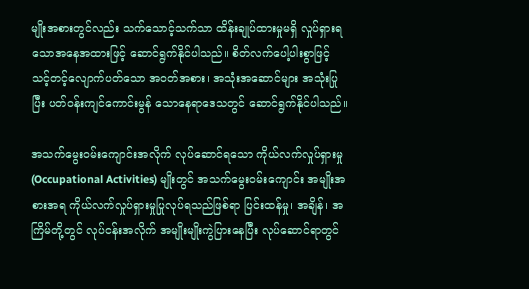မျိုးအစားတွင်လည်း သက်သောင့်သက်သာ ထိန်းချုပ်ထားမှုမရှိ လှုပ်ရှားရသောအနေအထားဖြင့် ဆောင်ရွက်နိုင်ပါသည်။ စိတ်လက်ပေါ့ပါးစွာဖြင့် သင့်တင့်လျောက်ပတ်သော အဝတ်အစား၊ အသုံးအဆောင်များ အသုံးပြုပြီး ပတ်ဝန်းကျင်ကောင်းမွန် သောနေရာဒေသတွင် ဆောင်ရွက်နိုင်ပါသည်။

အသက်မွေးဝမ်းကျောင်းအလိုက် လုပ်ဆောင်ရသော ကိုယ်လက်လှုပ်ရှားမှု (Occupational Activities) မျိုးတွင် အသက်မွေးဝမ်းကျောင်း အမျိုးအစားအရ ကိုယ်လက်လှုပ်ရှားမှုပြုလုပ်ရသည်ဖြစ်ရာ ပြင်းထန်မှု၊ အချိန်၊ အကြိမ်တို့တွင် လုပ်ငန်းအလိုက် အမျိုးမျိုးကွဲပြားနေပြီး လုပ်ဆောင်ရာတွင်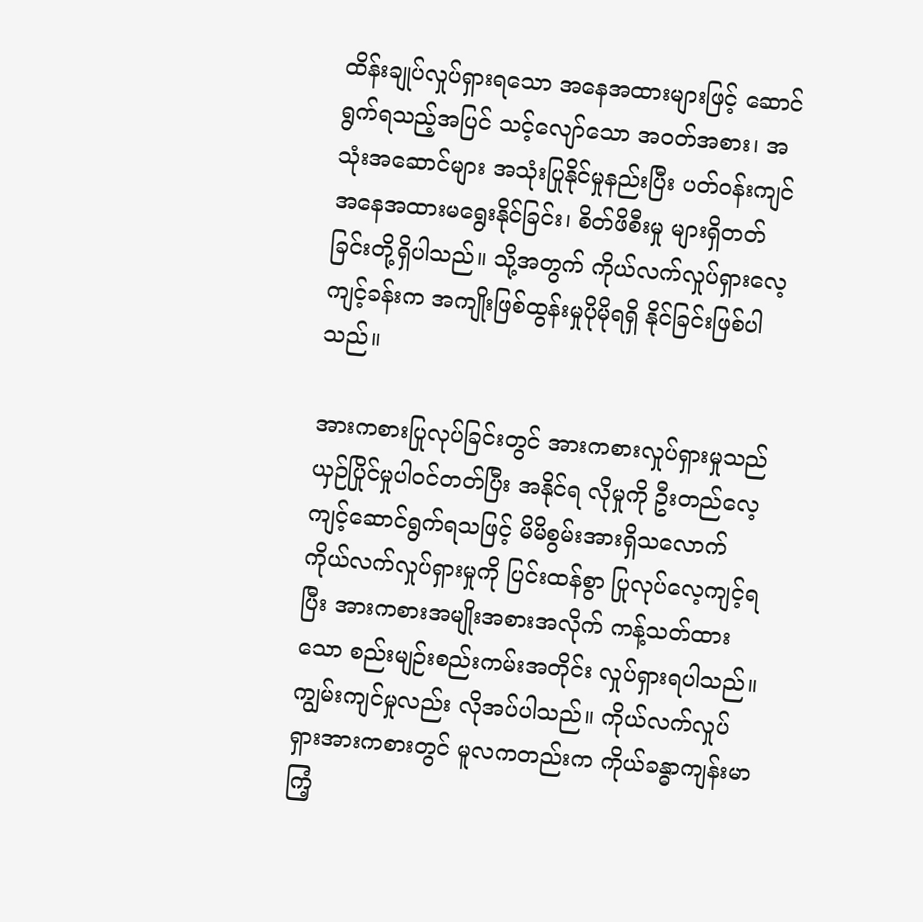ထိန်းချုပ်လှုပ်ရှားရသော အနေအထားများဖြင့် ဆောင်ရွက်ရသည့်အပြင် သင့်လျော်သော အဝတ်အစား၊ အသုံးအဆောင်များ အသုံးပြုနိုင်မှုနည်းပြီး ပတ်ဝန်းကျင်အနေအထားမရွေးနိုင်ခြင်း၊ စိတ်ဖိစီးမှု များရှိတတ်ခြင်းတို့ရှိပါသည်။ သို့အတွက် ကိုယ်လက်လှုပ်ရှားလေ့ကျင့်ခန်းက အကျိုးဖြစ်ထွန်းမှုပိုမိုရရှိ နိုင်ခြင်းဖြစ်ပါသည်။

အားကစားပြုလုပ်ခြင်းတွင် အားကစားလှုပ်ရှားမှုသည် ယှဉ်ပြိုင်မှုပါဝင်တတ်ပြီး အနိုင်ရ လိုမှုကို ဦးတည်လေ့ကျင့်ဆောင်ရွက်ရသဖြင့် မိမိစွမ်းအားရှိသလောက် ကိုယ်လက်လှုပ်ရှားမှုကို ပြင်းထန်စွာ ပြုလုပ်လေ့ကျင့်ရပြီး အားကစားအမျိုးအစားအလိုက် ကန့်သတ်ထားသော စည်းမျဉ်းစည်းကမ်းအတိုင်း လှုပ်ရှားရပါသည်။ ကျွမ်းကျင်မှုလည်း လိုအပ်ပါသည်။ ကိုယ်လက်လှုပ်ရှားအားကစားတွင် မူလကတည်းက ကိုယ်ခန္ဓာကျန်းမာကြံ့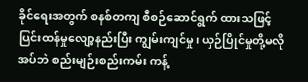ခိုင်ရေးအတွက် စနစ်တကျ စီစဉ်ဆောင်ရွက် ထားသဖြင့် ပြင်းထန်မှုလျော့နည်းပြီး ကျွမ်းကျင်မှု၊ ယှဉ်ပြိုင်မှုတို့မလိုအပ်ဘဲ စည်းမျဉ်းစည်းကမ်း ကန့်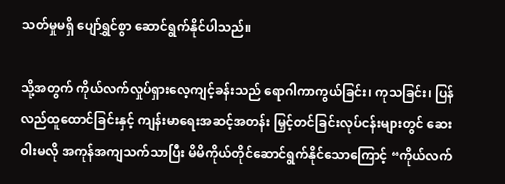သတ်မှုမရှိ ပျော်ရွှင်စွာ ဆောင်ရွက်နိုင်ပါသည်။

သို့အတွက် ကိုယ်လက်လှုပ်ရှားလေ့ကျင့်ခန်းသည် ရောဂါကာကွယ်ခြင်း၊ ကုသခြင်း၊ ပြန်လည်ထူထောင်ခြင်းနှင့် ကျန်းမာရေးအဆင့်အတန်း မြှင့်တင်ခြင်းလုပ်ငန်းများတွင် ဆေးဝါးမလို အကုန်အကျသက်သာပြီး မိမိကိုယ်တိုင်ဆောင်ရွက်နိုင်သောကြောင့် “ကိုယ်လက်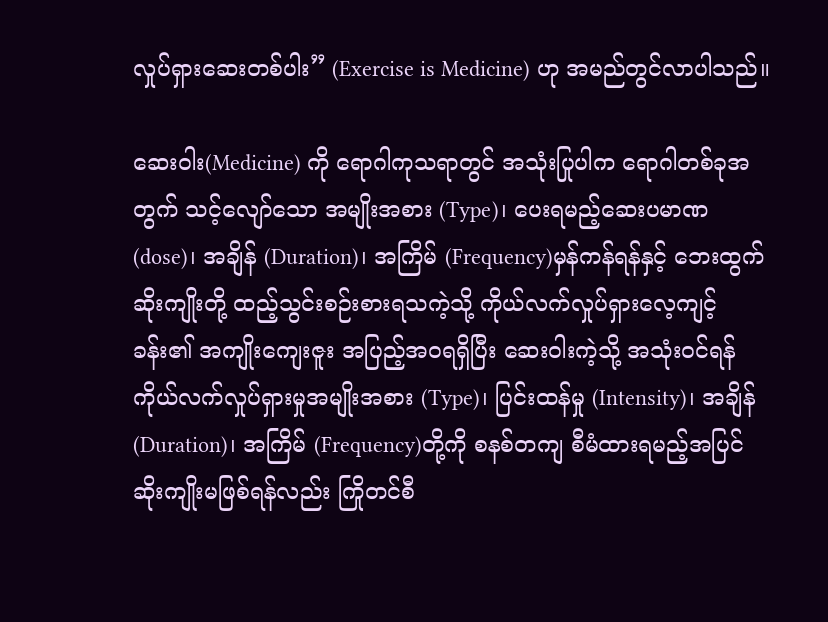လှုပ်ရှားဆေးတစ်ပါး” (Exercise is Medicine) ဟု အမည်တွင်လာပါသည်။

ဆေးဝါး(Medicine) ကို ရောဂါကုသရာတွင် အသုံးပြုပါက ရောဂါတစ်ခုအတွက် သင့်လျော်သော အမျိုးအစား (Type)၊ ပေးရမည့်ဆေးပမာဏ (dose)၊ အချိန် (Duration)၊ အကြိမ် (Frequency)မှန်ကန်ရန်နှင့် ဘေးထွက်ဆိုးကျိုးတို့ ထည့်သွင်းစဉ်းစားရသကဲ့သို့ ကိုယ်လက်လှုပ်ရှားလေ့ကျင့်ခန်း၏ အကျိုးကျေးဇူး အပြည့်အဝရရှိပြီး ဆေးဝါးကဲ့သို့ အသုံးဝင်ရန် ကိုယ်လက်လှုပ်ရှားမှုအမျိုးအစား (Type)၊ ပြင်းထန်မှု (Intensity)၊ အချိန် (Duration)၊ အကြိမ် (Frequency)တို့ကို စနစ်တကျ စီမံထားရမည့်အပြင် ဆိုးကျိုးမဖြစ်ရန်လည်း ကြိုတင်စီ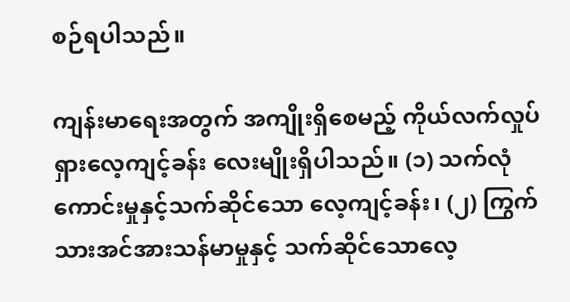စဉ်ရပါသည်။

ကျန်းမာရေးအတွက် အကျိုးရှိစေမည့် ကိုယ်လက်လှုပ်ရှားလေ့ကျင့်ခန်း လေးမျိုးရှိပါသည်။ (၁) သက်လုံကောင်းမှုနှင့်သက်ဆိုင်သော လေ့ကျင့်ခန်း၊ (၂) ကြွက်သားအင်အားသန်မာမှုနှင့် သက်ဆိုင်သောလေ့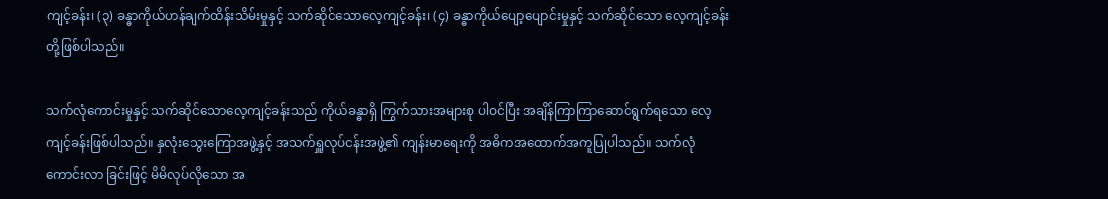ကျင့်ခန်း၊ (၃) ခန္ဓာကိုယ်ဟန်ချက်ထိန်းသိမ်းမှုနှင့် သက်ဆိုင်သောလေ့ကျင့်ခန်း၊ (၄) ခန္ဓာကိုယ်ပျော့ပျောင်းမှုနှင့် သက်ဆိုင်သော လေ့ကျင့်ခန်းတို့ဖြစ်ပါသည်။

သက်လုံကောင်းမှုနှင့် သက်ဆိုင်သောလေ့ကျင့်ခန်းသည် ကိုယ်ခန္ဓာရှိ ကြွက်သားအများစု ပါဝင်ပြီး အချိန်ကြာကြာဆောင်ရွက်ရသော လေ့ကျင့်ခန်းဖြစ်ပါသည်။ နှလုံးသွေးကြောအဖွဲ့နှင့် အသက်ရှူလုပ်ငန်းအဖွဲ့၏ ကျန်းမာရေးကို အဓိကအထောက်အကူပြုပါသည်။ သက်လုံကောင်းလာ ခြင်းဖြင့် မိမိလုပ်လိုသော အ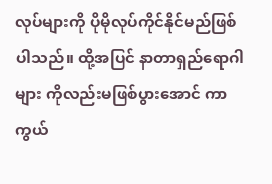လုပ်များကို ပိုမိုလုပ်ကိုင်နိုင်မည်ဖြစ်ပါသည်။ ထို့အပြင် နာတာရှည်ရောဂါများ ကိုလည်းမဖြစ်ပွားအောင် ကာကွယ်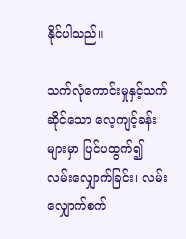နိုင်ပါသည်။

သက်လုံကောင်းမှုနှင့်သက်ဆိုင်သော လေ့ကျင့်ခန်းများမှာ ပြင်ပထွက်၍ လမ်းလျှောက်ခြင်း၊ လမ်းလျှောက်စက်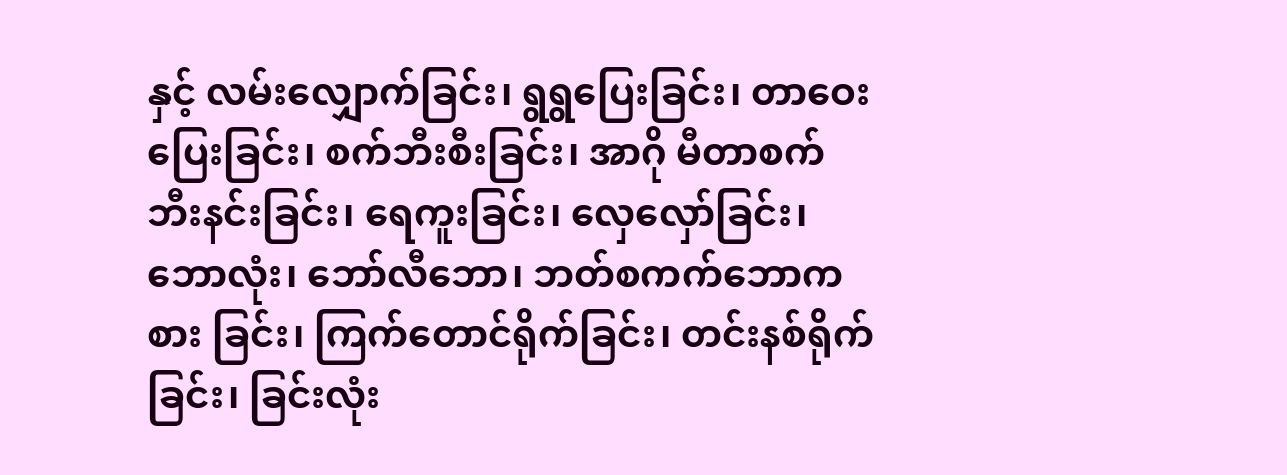နှင့် လမ်းလျှောက်ခြင်း၊ ရွရွပြေးခြင်း၊ တာဝေးပြေးခြင်း၊ စက်ဘီးစီးခြင်း၊ အာဂို မီတာစက်ဘီးနင်းခြင်း၊ ရေကူးခြင်း၊ လှေလှော်ခြင်း၊ ဘောလုံး၊ ဘော်လီဘော၊ ဘတ်စကက်ဘောကစား ခြင်း၊ ကြက်တောင်ရိုက်ခြင်း၊ တင်းနစ်ရိုက်ခြင်း၊ ခြင်းလုံး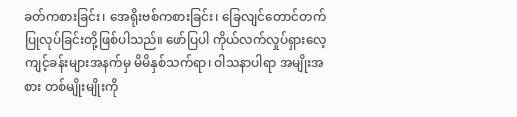ခတ်ကစားခြင်း၊ အေရိုးဗစ်ကစားခြင်း၊ ခြေလျင်တောင်တက်ပြုလုပ်ခြင်းတို့ဖြစ်ပါသည်။ ဖော်ပြပါ ကိုယ်လက်လှုပ်ရှားလေ့ကျင့်ခန်းများအနက်မှ မိမိနှစ်သက်ရာ၊ ဝါသနာပါရာ အမျိုးအစား တစ်မျိုးမျိုးကို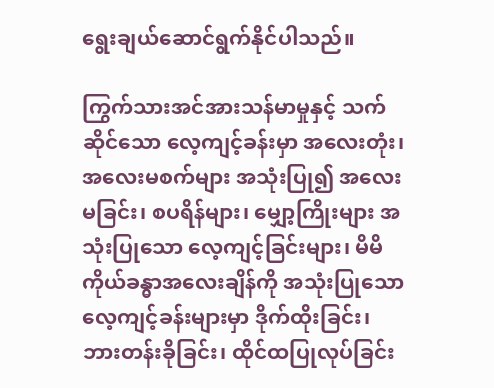ရွေးချယ်ဆောင်ရွက်နိုင်ပါသည်။

ကြွက်သားအင်အားသန်မာမှုနှင့် သက်ဆိုင်သော လေ့ကျင့်ခန်းမှာ အလေးတုံး၊ အလေးမစက်များ အသုံးပြု၍ အလေးမခြင်း၊ စပရိန်များ၊ မျှော့ကြိုးများ အသုံးပြုသော လေ့ကျင့်ခြင်းများ၊ မိမိကိုယ်ခန္ဓာအလေးချိန်ကို အသုံးပြုသော လေ့ကျင့်ခန်းများမှာ ဒိုက်ထိုးခြင်း၊ ဘားတန်းခိုခြင်း၊ ထိုင်ထပြုလုပ်ခြင်း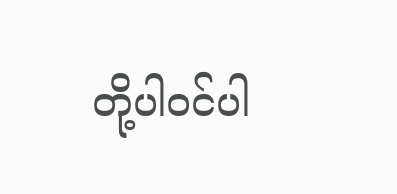တို့ပါဝင်ပါ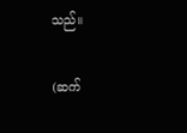သည်။

(ဆက်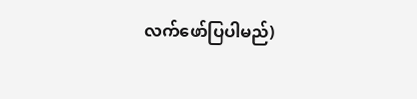လက်ဖော်ပြပါမည်)